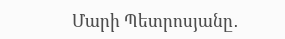Մարի Պետրոսյանը․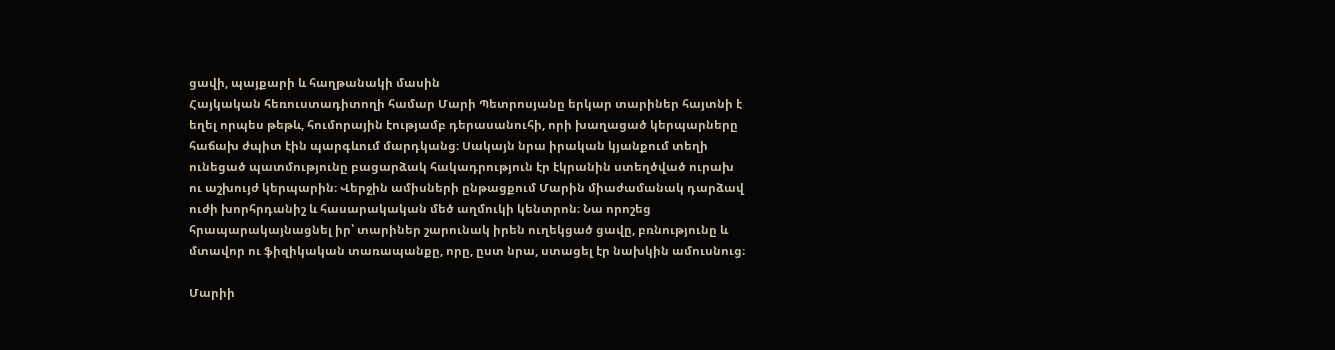ցավի, պայքարի և հաղթանակի մասին
Հայկական հեռուստադիտողի համար Մարի Պետրոսյանը երկար տարիներ հայտնի է եղել որպես թեթև, հումորային էությամբ դերասանուհի, որի խաղացած կերպարները հաճախ ժպիտ էին պարգևում մարդկանց։ Սակայն նրա իրական կյանքում տեղի ունեցած պատմությունը բացարձակ հակադրություն էր էկրանին ստեղծված ուրախ ու աշխույժ կերպարին։ Վերջին ամիսների ընթացքում Մարին միաժամանակ դարձավ ուժի խորհրդանիշ և հասարակական մեծ աղմուկի կենտրոն։ Նա որոշեց հրապարակայնացնել իր՝ տարիներ շարունակ իրեն ուղեկցած ցավը, բռնությունը և մտավոր ու ֆիզիկական տառապանքը, որը, ըստ նրա, ստացել էր նախկին ամուսնուց։

Մարիի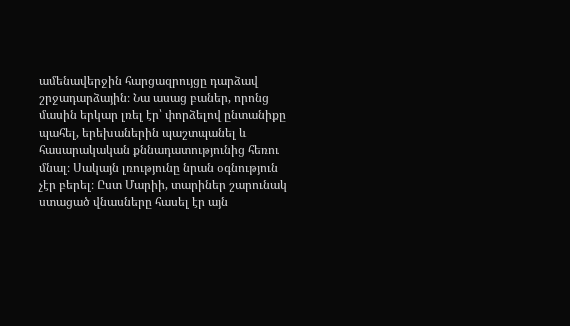ամենավերջին հարցազրույցը դարձավ շրջադարձային։ Նա ասաց բաներ, որոնց մասին երկար լռել էր՝ փորձելով ընտանիքը պահել, երեխաներին պաշտպանել և հասարակական քննադատությունից հեռու մնալ։ Սակայն լռությունը նրան օգնություն չէր բերել։ Ըստ Մարիի, տարիներ շարունակ ստացած վնասները հասել էր այն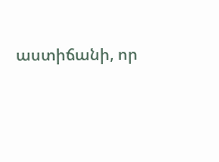աստիճանի, որ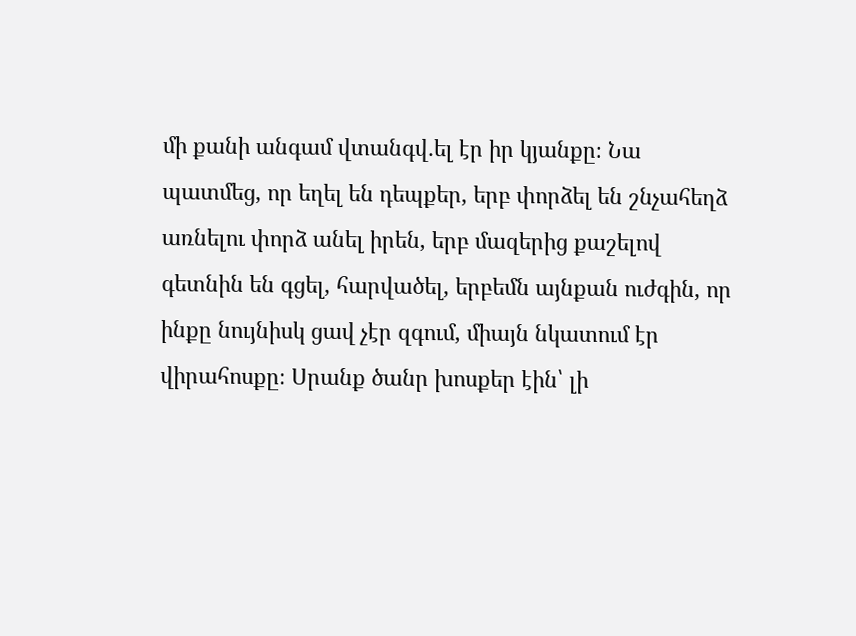մի քանի անգամ վտանգվ․ել էր իր կյանքը։ Նա պատմեց, որ եղել են դեպքեր, երբ փորձել են շնչահեղձ առնելու փորձ անել իրեն, երբ մազերից քաշելով գետնին են գցել, հարվածել, երբեմն այնքան ուժգին, որ ինքը նույնիսկ ցավ չէր զգում, միայն նկատում էր վիրահոսքը։ Սրանք ծանր խոսքեր էին՝ լի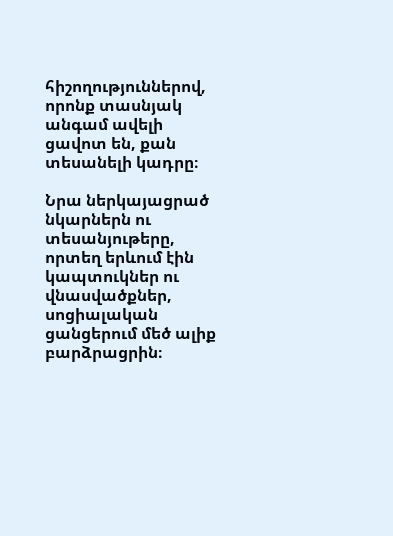հիշողություններով, որոնք տասնյակ անգամ ավելի ցավոտ են, քան տեսանելի կադրը։

Նրա ներկայացրած նկարներն ու տեսանյութերը, որտեղ երևում էին կապտուկներ ու վնասվածքներ, սոցիալական ցանցերում մեծ ալիք բարձրացրին։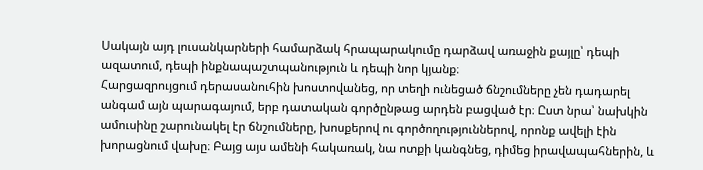Սակայն այդ լուսանկարների համարձակ հրապարակումը դարձավ առաջին քայլը՝ դեպի ազատում, դեպի ինքնապաշտպանություն և դեպի նոր կյանք։
Հարցազրույցում դերասանուհին խոստովանեց, որ տեղի ունեցած ճնշումները չեն դադարել անգամ այն պարագայում, երբ դատական գործընթաց արդեն բացված էր։ Ըստ նրա՝ նախկին ամուսինը շարունակել էր ճնշումները, խոսքերով ու գործողություններով, որոնք ավելի էին խորացնում վախը։ Բայց այս ամենի հակառակ, նա ոտքի կանգնեց, դիմեց իրավապահներին, և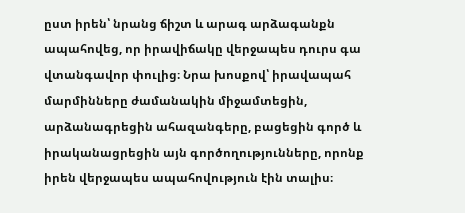ըստ իրեն՝ նրանց ճիշտ և արագ արձագանքն ապահովեց, որ իրավիճակը վերջապես դուրս գա վտանգավոր փուլից։ Նրա խոսքով՝ իրավապահ մարմինները ժամանակին միջամտեցին, արձանագրեցին ահազանգերը, բացեցին գործ և իրականացրեցին այն գործողությունները, որոնք իրեն վերջապես ապահովություն էին տալիս։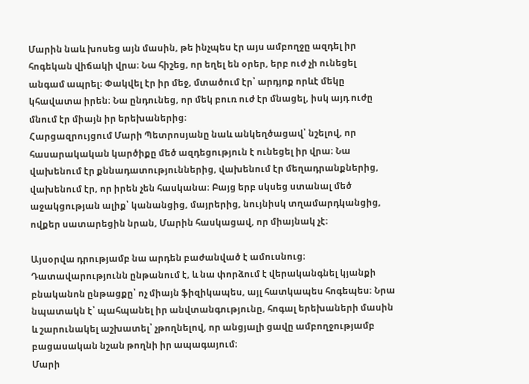Մարին նաև խոսեց այն մասին, թե ինչպես էր այս ամբողջը ազդել իր հոգեկան վիճակի վրա։ Նա հիշեց, որ եղել են օրեր, երբ ուժ չի ունեցել անգամ ապրել։ Փակվել էր իր մեջ, մտածում էր՝ արդյոք որևէ մեկը կհավատա իրեն։ Նա ընդունեց, որ մեկ բուռ ուժ էր մնացել, իսկ այդ ուժը մնում էր միայն իր երեխաներից։
Հարցազրույցում Մարի Պետրոսյանը նաև անկեղծացավ՝ նշելով, որ հասարակական կարծիքը մեծ ազդեցություն է ունեցել իր վրա։ Նա վախենում էր քննադատություններից, վախենում էր մեղադրանքներից, վախենում էր, որ իրեն չեն հասկանա։ Բայց երբ սկսեց ստանալ մեծ աջակցության ալիք՝ կանանցից, մայրերից, նույնիսկ տղամարդկանցից, ովքեր սատարեցին նրան, Մարին հասկացավ, որ միայնակ չէ։

Այսօրվա դրությամբ նա արդեն բաժանված է ամուսնուց։ Դատավարությունն ընթանում է, և նա փորձում է վերականգնել կյանքի բնականոն ընթացքը՝ ոչ միայն ֆիզիկապես, այլ հատկապես հոգեպես։ Նրա նպատակն է՝ պահպանել իր անվտանգությունը, հոգալ երեխաների մասին և շարունակել աշխատել՝ չթողնելով, որ անցյալի ցավը ամբողջությամբ բացասական նշան թողնի իր ապագայում։
Մարի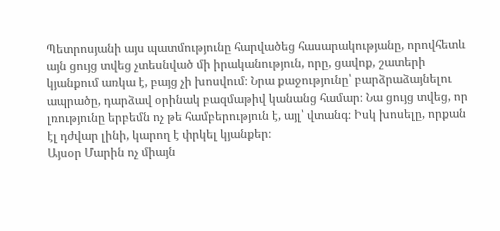Պետրոսյանի այս պատմությունը հարվածեց հասարակությանը, որովհետև այն ցույց տվեց չտեսնված մի իրականություն, որը, ցավոք, շատերի կյանքում առկա է, բայց չի խոսվում։ Նրա քաջությունը՝ բարձրաձայնելու ապրածը, դարձավ օրինակ բազմաթիվ կանանց համար։ Նա ցույց տվեց, որ լռությունը երբեմն ոչ թե համբերություն է, այլ՝ վտանգ։ Իսկ խոսելը, որքան էլ դժվար լինի, կարող է փրկել կյանքեր։
Այսօր Մարին ոչ միայն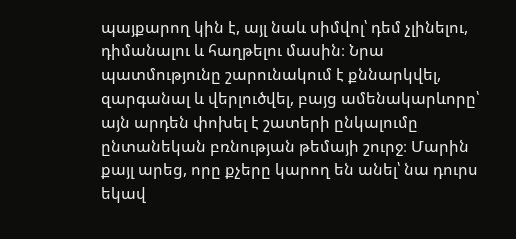պայքարող կին է, այլ նաև սիմվոլ՝ դեմ չլինելու, դիմանալու և հաղթելու մասին։ Նրա պատմությունը շարունակում է քննարկվել, զարգանալ և վերլուծվել, բայց ամենակարևորը՝ այն արդեն փոխել է շատերի ընկալումը ընտանեկան բռնության թեմայի շուրջ։ Մարին քայլ արեց, որը քչերը կարող են անել՝ նա դուրս եկավ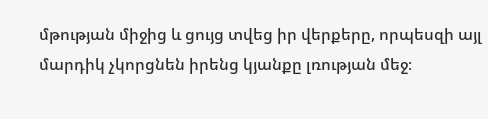մթության միջից և ցույց տվեց իր վերքերը, որպեսզի այլ մարդիկ չկորցնեն իրենց կյանքը լռության մեջ։